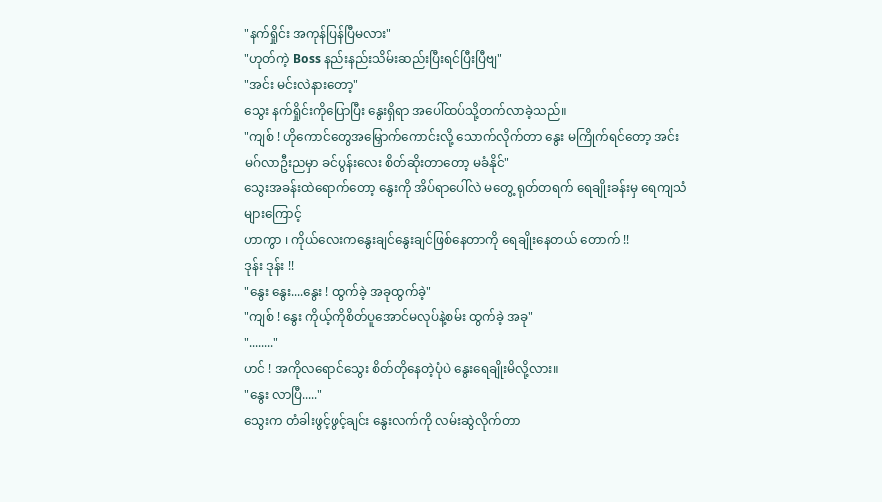"နက်ရှိုင်း အကုန်ပြန်ပြီမလား"
"ဟုတ်ကဲ့ Boss နည်းနည်းသိမ်းဆည်းပြီးရင်ပြီးပြီဗျ"
"အင်း မင်းလဲနားတော့"
သွေး နက်ရှိုင်းကိုပြောပြီး နွေးရှိရာ အပေါ်ထပ်သို့တက်လာခဲ့သည်။
"ကျစ် ! ဟိုကောင်တွေအမြှောက်ကောင်းလို့ သောက်လိုက်တာ နွေး မကြိုက်ရင်တော့ အင်း မဂ်လာဦးညမှာ ခင်ပွန်းလေး စိတ်ဆိုးတာတော့ မခံနိုင်"
သွေးအခန်းထဲရောက်တော့ နွေးကို အိပ်ရာပေါ်လဲ မတွေ့ ရုတ်တရက် ရေချိုးခန်းမှ ရေကျသံများကြောင့်
ဟာကွာ ၊ ကိုယ်လေးကနွေးချင်နွေးချင်ဖြစ်နေတာကို ရေချိုးနေတယ် တောက် !!
ဒုန်း ဒုန်း !!
"နွေး နွေး....နွေး ! ထွက်ခဲ့ အခုထွက်ခဲ့"
"ကျစ် ! နွေး ကိုယ့်ကိုစိတ်ပူအောင်မလုပ်နဲ့စမ်း ထွက်ခဲ့ အခု"
"........"
ဟင် ! အကိုလရောင်သွေး စိတ်တိုနေတဲ့ပုံပဲ နွေးရေချိုးမိလို့လား။
"နွေး လာပြီ....."
သွေးက တံခါးဖွင့်ဖွင့်ချင်း နွေးလက်ကို လမ်းဆွဲလိုက်တာ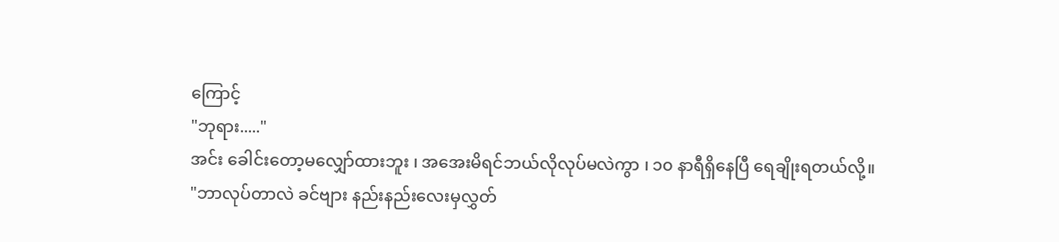ကြောင့်
"ဘုရား....."
အင်း ခေါင်းတော့မလျှော်ထားဘူး ၊ အအေးမိရင်ဘယ်လိုလုပ်မလဲကွာ ၊ ၁၀ နာရီရှိနေပြီ ရေချိုးရတယ်လို့။
"ဘာလုပ်တာလဲ ခင်ဗျား နည်းနည်းလေးမှလွှတ်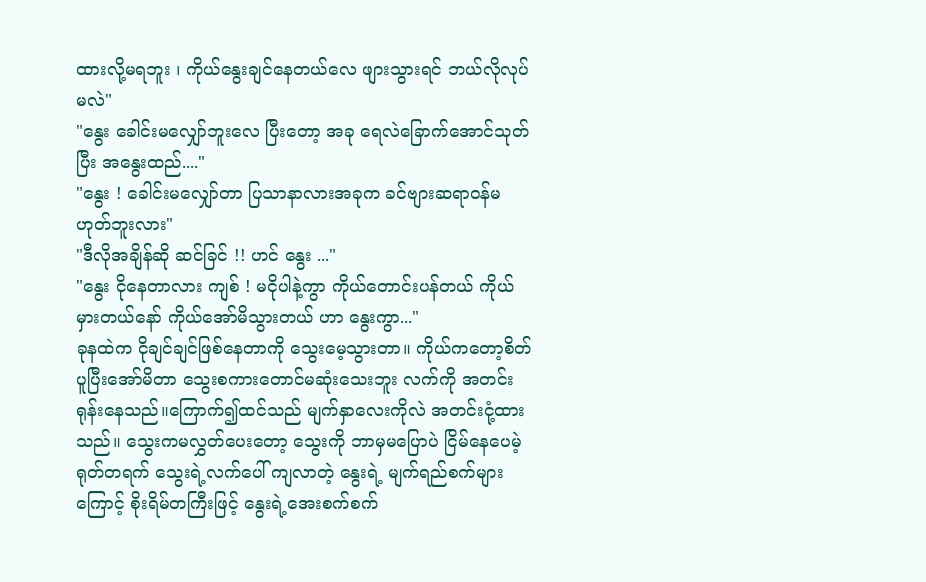ထားလို့မရဘူး ၊ ကိုယ်နွေးချင်နေတယ်လေ ဖျားသွားရင် ဘယ်လိုလုပ်မလဲ"
"နွေး ခေါင်းမလျှော်ဘူးလေ ပြီးတော့ အခု ရေလဲခြောက်အောင်သုတ်ပြီး အနွေးထည်...."
"နွေး ! ခေါင်းမလျှော်တာ ပြသာနာလားအခုက ခင်ဗျားဆရာဝန်မဟုတ်ဘူးလား"
"ဒီလိုအချိန်ဆို ဆင်ခြင် !! ဟင် နွေး ..."
"နွေး ငိုနေတာလား ကျစ် ! မငိုပါနဲ့ကွာ ကိုယ်တောင်းပန်တယ် ကိုယ်မှားတယ်နော် ကိုယ်အော်မိသွားတယ် ဟာ နွေးကွာ..."
ခုနထဲက ငိုချင်ချင်ဖြစ်နေတာကို သွေးမေ့သွားတာ။ ကိုယ်ကတော့စိတ်ပူပြီးအော်မိတာ သွေးစကားတောင်မဆုံးသေးဘူး လက်ကို အတင်းရုန်းနေသည်။ကြောက်၍ထင်သည် မျက်နှာလေးကိုလဲ အတင်းငုံ့ထားသည်။ သွေးကမလွှတ်ပေးတော့ သွေးကို ဘာမှမပြောပဲ ငြိမ်နေပေမဲ့ ရုတ်တရက် သွေးရဲ့လက်ပေါ် ကျလာတဲ့ နွေးရဲ့ မျက်ရည်စက်များကြောင့် စိုးရိမ်တကြီးဖြင့် နွေးရဲ့အေးစက်စက်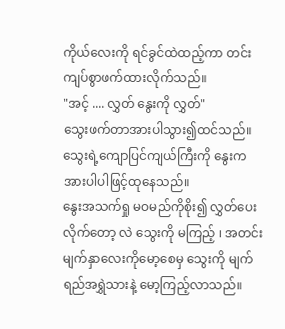ကိုယ်လေးကို ရင်ခွင်ထဲထည့်ကာ တင်းကျပ်စွာဖက်ထားလိုက်သည်။
"အင့် .... လွှတ် နွေးကို လွှတ်"
သွေးဖက်တာအားပါသွား၍ထင်သည်။သွေးရဲ့ကျောပြင်ကျယ်ကြီးကို နွေးက အားပါပါဖြင့်ထုနေသည်။
နွေးအသက်ရှု မဝမည်ကိုစိုး၍ လွှတ်ပေးလိုက်တော့ လဲ သွေးကို မကြည့် ၊ အတင်း မျက်နှာလေးကိုမော့စေမှ သွေးကို မျက်ရည်အရွှဲသားနဲ့ မော့ကြည့်လာသည်။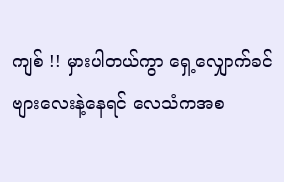ကျစ် !! မှားပါတယ်ကွာ ရှေ့လျှောက်ခင်ဗျားလေးနဲ့နေရင် လေသံကအစ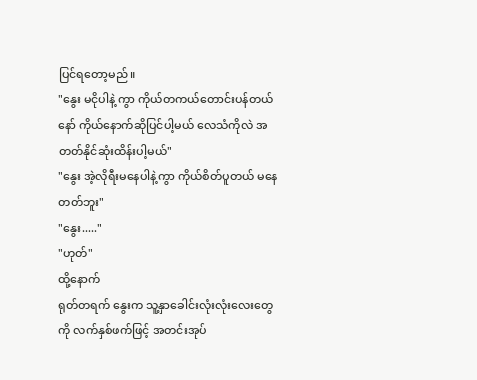ပြင်ရတော့မည်။
"နွေး မငိုပါနဲ့ ကွာ ကိုယ်တကယ်တောင်းပန်တယ်နော် ကိုယ်နောက်ဆိုပြင်ပါ့မယ် လေသံကိုလဲ အတတ်နိုင်ဆုံးထိန်းပါ့မယ်"
"နွေး အဲ့လိုရီးမနေပါနဲ့ကွာ ကိုယ်စိတ်ပူတယ် မနေတတ်ဘူး"
"နွေး....."
"ဟုတ်"
ထို့နောက်
ရုတ်တရက် နွေးက သူ့နှာခေါင်းလုံးလုံးလေးတွေကို လက်နှစ်ဖက်ဖြင့် အတင်းအုပ်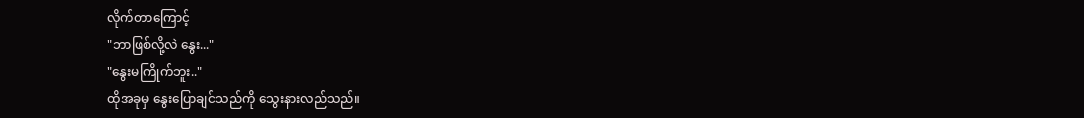လိုက်တာကြောင့်
"ဘာဖြစ်လို့လဲ နွေး..."
"နွေးမကြိုက်ဘူး.."
ထိုအခုမှ နွေးပြောချင်သည်ကို သွေးနားလည်သည်။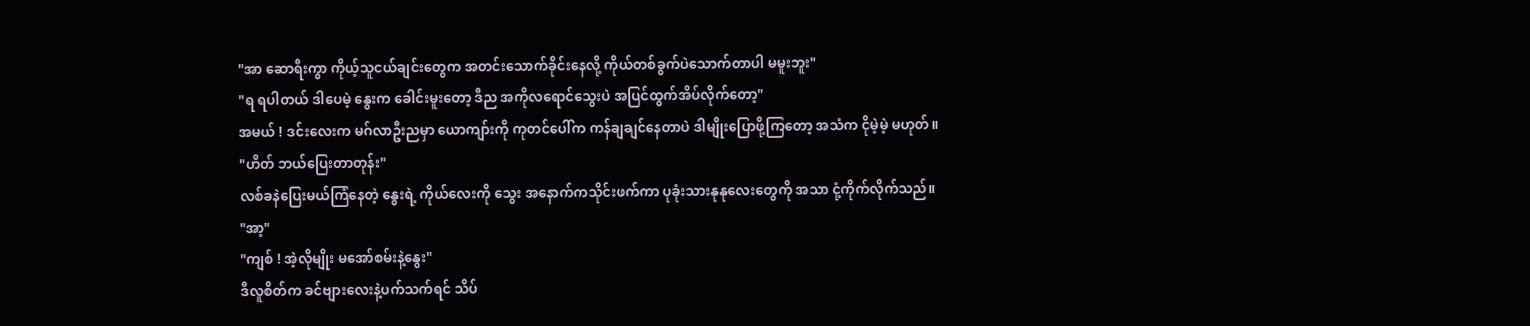"အာ ဆောရီးကွာ ကိုယ့်သူငယ်ချင်းတွေက အတင်းသောက်ခိုင်းနေလို့ ကိုယ်တစ်ခွက်ပဲသောက်တာပါ မမူးဘူး"
"ရ ရပါတယ် ဒါပေမဲ့ နွေးက ခေါင်းမူးတော့ ဒီည အကိုလရောင်သွေးပဲ အပြင်ထွက်အိပ်လိုက်တော့"
အမယ် ! ဒင်းလေးက မဂ်လာဦးညမှာ ယောကျာ်းကို ကုတင်ပေါ်က ကန်ချချင်နေတာပဲ ဒါမျိုးပြောဖို့ကြတော့ အသံက ငိုမဲ့မဲ့ မဟုတ်။
"ဟိတ် ဘယ်ပြေးတာတုန်း"
လစ်ခနဲပြေးမယ်ကြံနေတဲ့ နွေးရဲ့ ကိုယ်လေးကို သွေး အနောက်ကသိုင်းဖက်ကာ ပုခုံးသားနုနုလေးတွေကို အသာ ငုံ့ကိုက်လိုက်သည်။
"အာ့"
"ကျစ် ! အဲ့လိုမျိုး မအော်စမ်းနဲ့နွေး"
ဒီလူစိတ်က ခင်ဗျားလေးနဲ့ပက်သက်ရင် သိပ်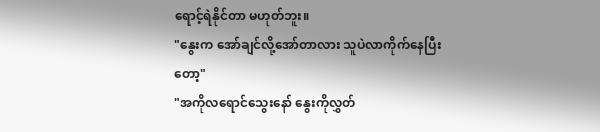ရောင့်ရဲနိုင်တာ မဟုတ်ဘူး။
"နွေးက အော်ချင်လို့အော်တာလား သူပဲလာကိုက်နေပြီးတော့"
"အကိုလရောင်သွေးနော် နွေးကိုလွှတ်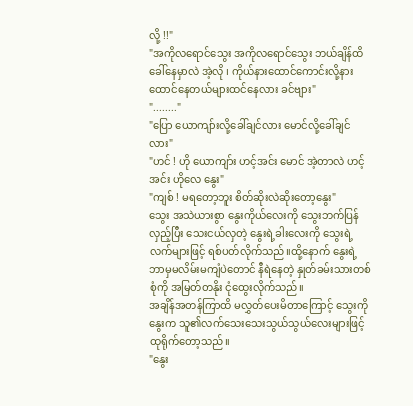လို့ !!"
"အကိုလရောင်သွေး အကိုလရောင်သွေး ဘယ်ချိန်ထိခေါ်နေမှာလဲ အဲ့လို ၊ ကိုယ်နားထောင်ကောင်းလို့နားထောင်နေတယ်များထင်နေလား ခင်ဗျား"
"........"
"ပြော ယောကျာ်းလို့ခေါ်ချင်လား မောင်လို့ခေါ်ချင်လား"
"ဟင် ! ဟို ယောကျာ်း ဟင့်အင်း မောင် အဲ့တာလဲ ဟင့်အင်း ဟိုလေ နွေး"
"ကျစ် ! မရတော့ဘူး စိတ်ဆိုးလဲဆိုးတော့နွေး"
သွေး အသဲယားစွာ နွေးကိုယ်လေးကို သွေးဘက်ပြန်လှည့်ပြီး သေးငယ်လှတဲ့ နွေးရဲ့ခါးလေးကို သွေးရဲ့ လက်များဖြင့် ရစ်ပတ်လိုက်သည်။ထို့နောက် နွေးရဲ့ ဘာမှမလိမ်းမကျံပဲတောင် နီရဲနေတဲ့ နှုတ်ခမ်းသားတစ်စုံကို အမြတ်တနိုး ငုံထွေးလိုက်သည်။
အချိန်အတန်ကြာထိ မလွှတ်ပေးမိတာကြောင့် သွေးကို နွေးက သူ၏လက်သေးသေးသွယ်သွယ်လေးများဖြင့် ထုရိုက်တော့သည်။
"နွေး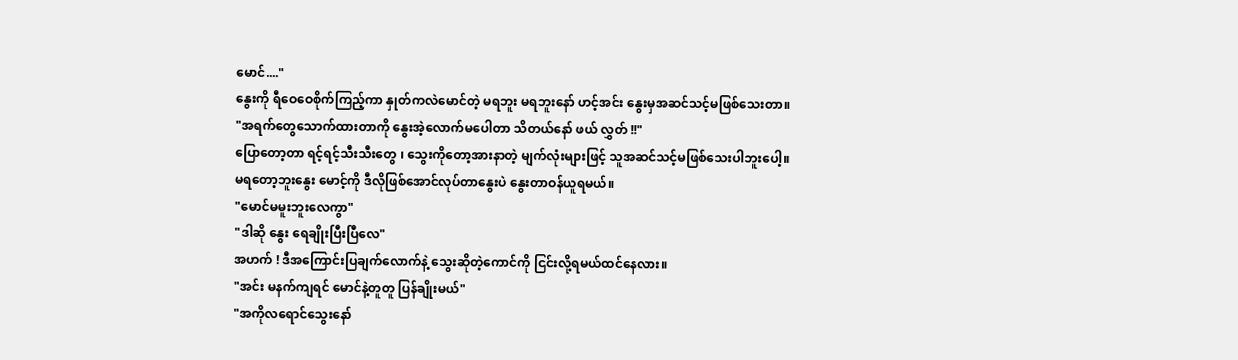မောင်...."
နွေးကို ရီဝေဝေစိုက်ကြည့်ကာ နှုတ်ကလဲမောင်တဲ့ မရဘူး မရဘူးနော် ဟင့်အင်း နွေးမှအဆင်သင့်မဖြစ်သေးတာ။
"အရက်တွေသောက်ထားတာကို နွေးအဲ့လောက်မပေါတာ သိတယ်နော် ဖယ် လွှတ် !!"
ပြောတော့တာ ရင့်ရင့်သီးသီးတွေ ၊ သွေးကိုတော့အားနာတဲ့ မျက်လုံးများဖြင့် သူအဆင်သင့်မဖြစ်သေးပါဘူးပေါ့။
မရတော့ဘူးနွေး မောင့်ကို ဒီလိုဖြစ်အောင်လုပ်တာနွေးပဲ နွေးတာဝန်ယူရမယ်။
"မောင်မမူးဘူးလေကွာ"
"ဒါဆို နွေး ရေချိုးပြီးပြီလေ"
အဟက် ! ဒီအကြောင်းပြချက်လောက်နဲ့ သွေးဆိုတဲ့ကောင်ကို ငြင်းလို့ရမယ်ထင်နေလား။
"အင်း မနက်ကျရင် မောင်နဲ့တူတူ ပြန်ချိုးမယ်"
"အကိုလရောင်သွေးနော်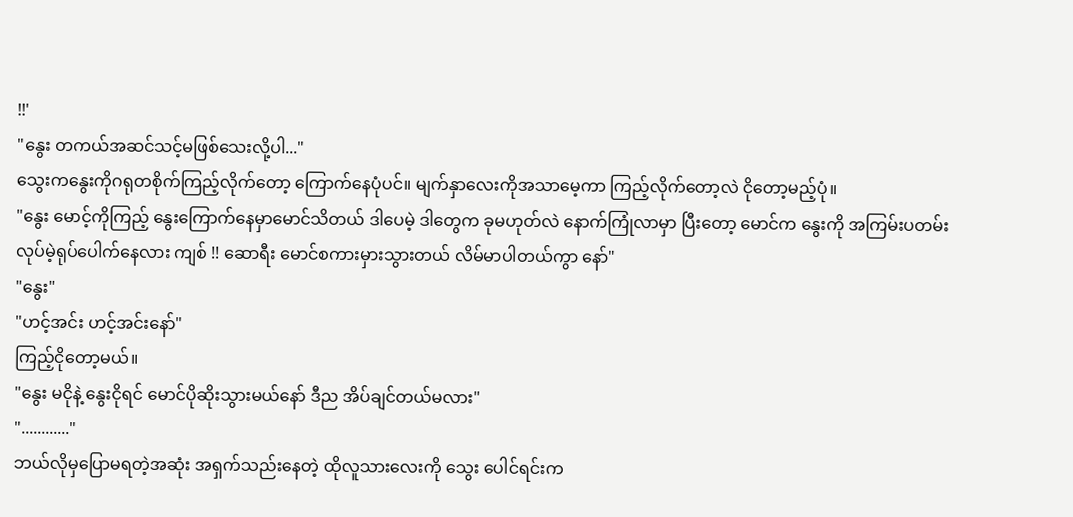!!'
"နွေး တကယ်အဆင်သင့်မဖြစ်သေးလို့ပါ..."
သွေးကနွေးကိုဂရုတစိုက်ကြည့်လိုက်တော့ ကြောက်နေပုံပင်။ မျက်နှာလေးကိုအသာမေ့ကာ ကြည့်လိုက်တော့လဲ ငိုတော့မည့်ပုံ။
"နွေး မောင့်ကိုကြည့် နွေးကြောက်နေမှာမောင်သိတယ် ဒါပေမဲ့ ဒါတွေက ခုမဟုတ်လဲ နောက်ကြုံလာမှာ ပြီးတော့ မောင်က နွေးကို အကြမ်းပတမ်းလုပ်မဲ့ရုပ်ပေါက်နေလား ကျစ် !! ဆောရီး မောင်စကားမှားသွားတယ် လိမ်မာပါတယ်ကွာ နော်"
"နွေး"
"ဟင့်အင်း ဟင့်အင်းနော်"
ကြည့်ငိုတော့မယ်။
"နွေး မငိုနဲ့ နွေးငိုရင် မောင်ပိုဆိုးသွားမယ်နော် ဒီည အိပ်ချင်တယ်မလား"
"............"
ဘယ်လိုမှပြောမရတဲ့အဆုံး အရှက်သည်းနေတဲ့ ထိုလူသားလေးကို သွေး ပေါင်ရင်းက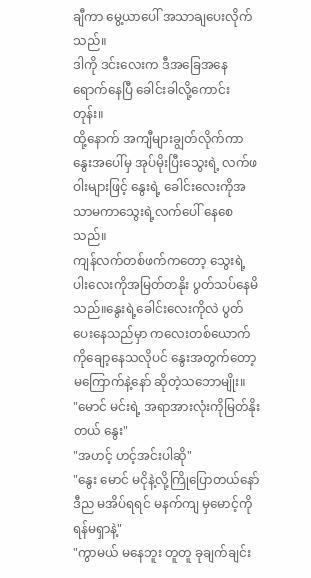ချီကာ မွေ့ယာပေါ် အသာချပေးလိုက်သည်။
ဒါကို ဒင်းလေးက ဒီအခြေအနေရောက်နေပြီ ခေါင်းခါလို့ကောင်းတုန်း။
ထို့နောက် အကျီများချွတ်လိုက်ကာ နွေးအပေါ်မှ အုပ်မိုးပြီးသွေးရဲ့ လက်ဖဝါးများဖြင့် နွေးရဲ့ ခေါင်းလေးကိုအသာမကာသွေးရဲ့လက်ပေါ် နေစေသည်။
ကျန်လက်တစ်ဖက်ကတော့ သွေးရဲ့ပါးလေးကိုအမြတ်တနိုး ပွတ်သပ်နေမိသည်။နွေးရဲ့ခေါင်းလေးကိုလဲ ပွတ်ပေးနေသည်မှာ ကလေးတစ်ယောက်ကိုချော့နေသလိုပင် နွေးအတွက်တော့မကြောက်နဲ့နော် ဆိုတဲ့သဘောမျိုး။
"မောင် မင်းရဲ့ အရာအားလုံးကိုမြတ်နိုးတယ် နွေး"
"အဟင့် ဟင့်အင်းပါဆို"
"နွေး မောင် မငိုနဲ့လို့ကြိုပြောတယ်နော် ဒီည မအိပ်ရရင် မနက်ကျ မှမောင့်ကို ရန်မရှာနဲ့"
"ကွာမယ် မနေဘူး တူတူ ခုချက်ချင်း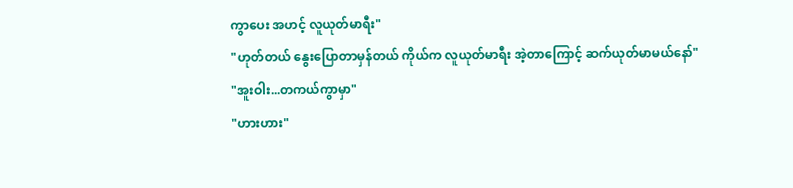ကွာပေး အဟင့် လူယုတ်မာရီး"
"ဟုတ်တယ် နွေးပြောတာမှန်တယ် ကိုယ်က လူယုတ်မာရီး အဲ့တာကြောင့် ဆက်ယုတ်မာမယ်နော်"
"အူးဝါး...တကယ်ကွာမှာ"
"ဟားဟား"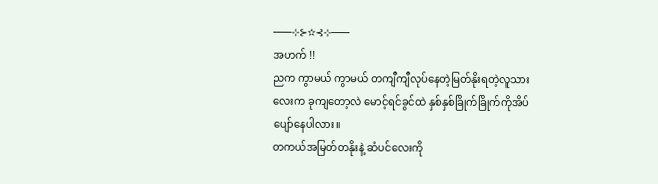───⊹⊱✫⊰⊹───
အဟက် !!
ညက ကွာမယ် ကွာမယ် တကျီကျီလုပ်နေတဲ့မြတ်နိုးရတဲ့လူသားလေးက ခုကျတော့လဲ မောင့်ရင်ခွင်ထဲ နှစ်နှစ်ခြိုက်ခြိုက်ကိုအိပ်ပျော်နေပါလား။
တကယ်အမြတ်တနိုးနဲ့ ဆံပင်လေးကို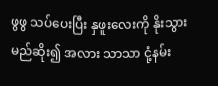ဖွဖွ သပ်ပေးပြီး နှဖူးလေးကို နိုးသွားမည်ဆိုး၍ အလား သာသာ ငုံ့နမ်း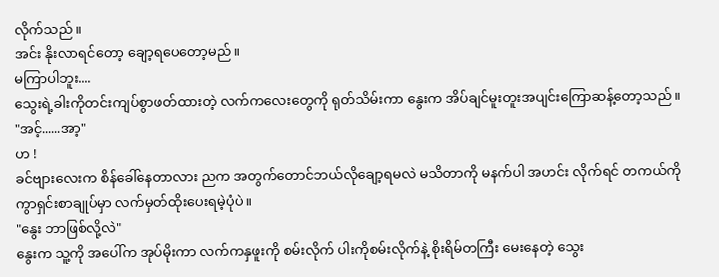လိုက်သည်။
အင်း နိုးလာရင်တော့ ချော့ရပေတော့မည်။
မကြာပါဘူး....
သွေးရဲ့ခါးကိုတင်းကျပ်စွာဖတ်ထားတဲ့ လက်ကလေးတွေကို ရုတ်သိမ်းကာ နွေးက အိပ်ချင်မူးတူးအပျင်းကြောဆန့်တော့သည်။
"အင့်......အာ့"
ဟ !
ခင်ဗျားလေးက စိန်ခေါ်နေတာလား ညက အတွက်တောင်ဘယ်လိုချော့ရမလဲ မသိတာကို မနက်ပါ အဟင်း လိုက်ရင် တကယ်ကို ကွာရှင်းစာချုပ်မှာ လက်မှတ်ထိုးပေးရမဲ့ပုံပဲ။
"နွေး ဘာဖြစ်လို့လဲ"
နွေးက သူ့ကို အပေါ်က အုပ်မိုးကာ လက်ကနှဖူးကို စမ်းလိုက် ပါးကိုစမ်းလိုက်နဲ့ စိုးရိမ်တကြီး မေးနေတဲ့ သွေး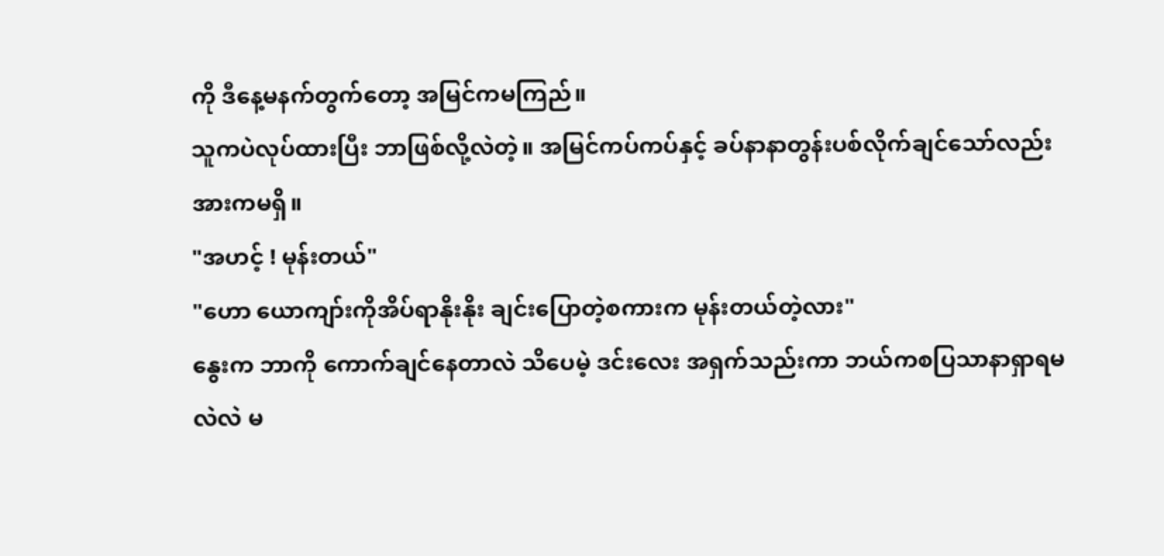ကို ဒီနေ့မနက်တွက်တော့ အမြင်ကမကြည်။
သူကပဲလုပ်ထားပြီး ဘာဖြစ်လို့လဲတဲ့။ အမြင်ကပ်ကပ်နှင့် ခပ်နာနာတွန်းပစ်လိုက်ချင်သော်လည်း အားကမရှိ။
"အဟင့် ! မုန်းတယ်"
"ဟော ယောကျာ်းကိုအိပ်ရာနိုးနိုး ချင်းပြောတဲ့စကားက မုန်းတယ်တဲ့လား"
နွေးက ဘာကို ကောက်ချင်နေတာလဲ သိပေမဲ့ ဒင်းလေး အရှက်သည်းကာ ဘယ်ကစပြသာနာရှာရမလဲလဲ မ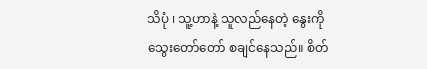သိပုံ ၊ သူ့ဟာနဲ့ သူလည်နေတဲ့ နွေးကို သွေးတော်တော် စချင်နေသည်။ စိတ်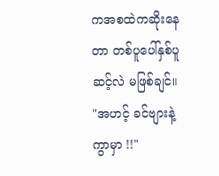ကအစထဲကဆိုးနေတာ တစ်ပူပေါ်နှစ်ပူဆင့်လဲ မဖြစ်ချင်။
"အဟင့် ခင်ဗျားနဲ့ ကွာမှာ !!"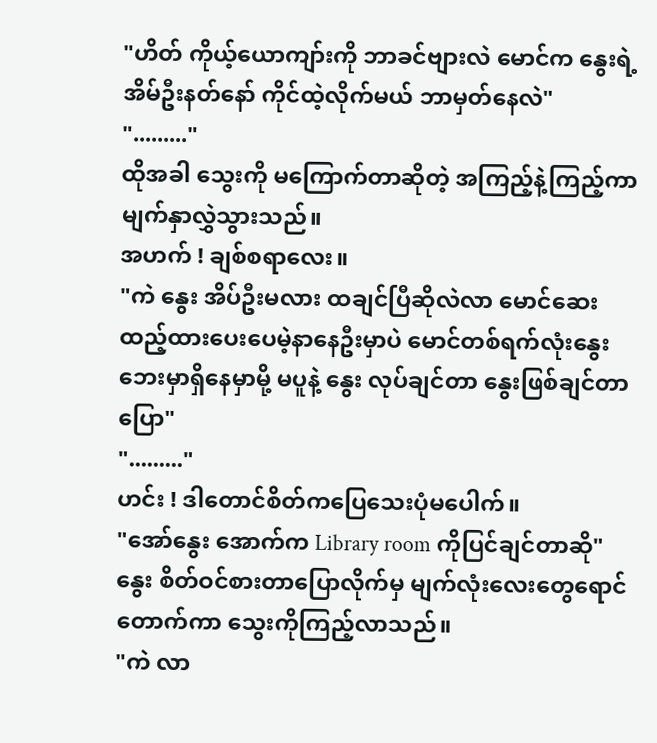"ဟိတ် ကိုယ့်ယောကျာ်းကို ဘာခင်ဗျားလဲ မောင်က နွေးရဲ့ အိမ်ဦးနတ်နော် ကိုင်ထဲ့လိုက်မယ် ဘာမှတ်နေလဲ"
"........."
ထိုအခါ သွေးကို မကြောက်တာဆိုတဲ့ အကြည့်နဲ့ကြည့်ကာမျက်နှာလွှဲသွားသည်။
အဟက် ! ချစ်စရာလေး။
"ကဲ နွေး အိပ်ဦးမလား ထချင်ပြီဆိုလဲလာ မောင်ဆေးထည့်ထားပေးပေမဲ့နာနေဦးမှာပဲ မောင်တစ်ရက်လုံးနွေးဘေးမှာရှိနေမှာမို့ မပူနဲ့ နွေး လုပ်ချင်တာ နွေးဖြစ်ချင်တာပြော"
"........."
ဟင်း ! ဒါတောင်စိတ်ကပြေသေးပုံမပေါက်။
"အော်နွေး အောက်က Library room ကိုပြင်ချင်တာဆို"
နွေး စိတ်ဝင်စားတာပြောလိုက်မှ မျက်လုံးလေးတွေရောင်တောက်ကာ သွေးကိုကြည့်လာသည်။
"ကဲ လာ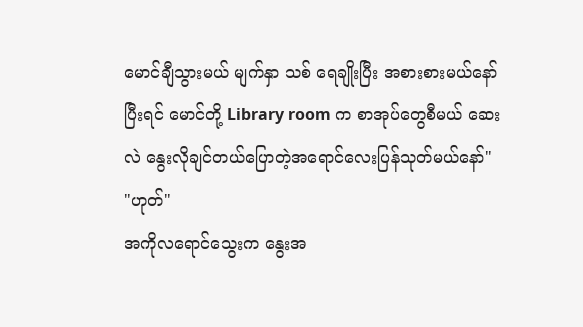မောင်ချီသွားမယ် မျက်နှာ သစ် ရေချိုးပြီး အစားစားမယ်နော် ပြီးရင် မောင်တို့ Library room က စာအုပ်တွေစီမယ် ဆေးလဲ နွေးလိုချင်တယ်ပြောတဲ့အရောင်လေးပြန်သုတ်မယ်နော်"
"ဟုတ်"
အကိုလရောင်သွေးက နွေးအ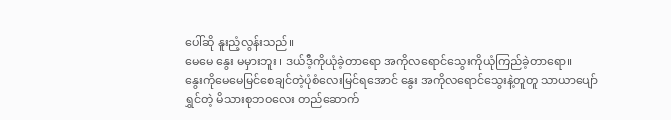ပေါ်ဆို နူးညံ့လွန်းသည်။
မေမေ နွေး မမှားဘူး ၊ ဒယ်ဒီ့ကိုယုံခဲ့တာရော အကိုလရောင်သွေးကိုယုံကြည်ခဲ့တာရော။
နွေးကိုမေမေမြင်စေချင်တဲ့ပုံစံလေးမြင်ရအောင် နွေး အကိုလရောင်သွေးနဲ့တူတူ သာယာပျော်ရွှင်တဲ့ မိသားစုဘဝလေး တည်ဆောက်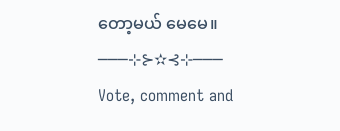တော့မယ် မေမေ။
───⊹⊱✫⊰⊹───
Vote, comment and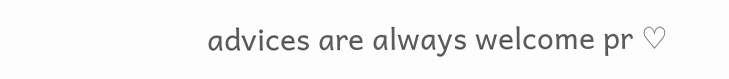advices are always welcome pr ♡